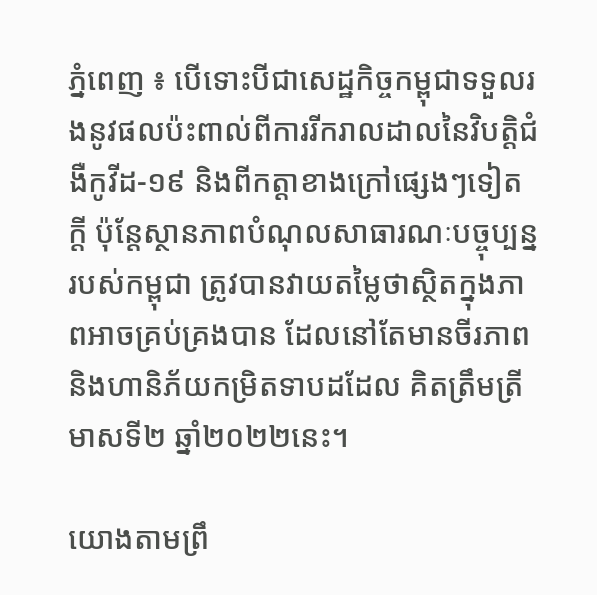ភ្នំពេញ ៖ បើទោះបីជាសេដ្ឋកិច្ចកម្ពុជាទទួលរងនូវផលប៉ះពាល់ពីការរីករាលដាលនៃវិបត្តិជំងឺកូវីដ-១៩ និងពីកត្តាខាងក្រៅផ្សេងៗទៀតក្តី ប៉ុន្តែស្ថានភាពបំណុលសាធារណៈបច្ចុប្បន្នរបស់កម្ពុជា ត្រូវបានវាយតម្លៃថាស្ថិតក្នុងភាពអាចគ្រប់គ្រងបាន ដែលនៅតែមានចីរភាព និងហានិភ័យកម្រិតទាបដដែល គិតត្រឹមត្រីមាសទី២ ឆ្នាំ២០២២នេះ។

យោងតាមព្រឹ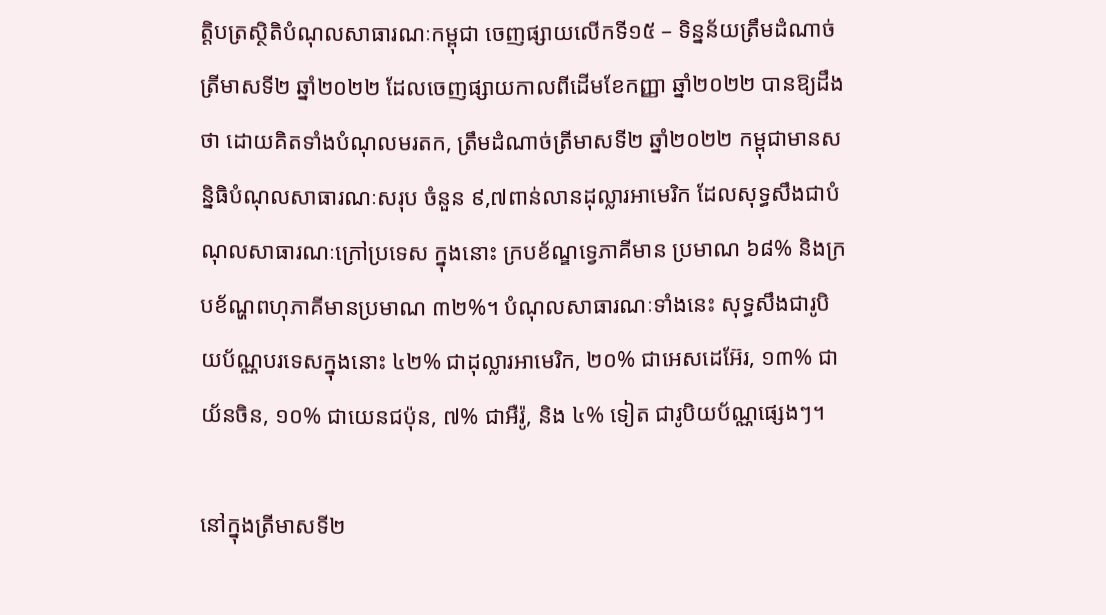ត្តិបត្រស្ថិតិបំណុលសាធារណៈកម្ពុជា ចេញផ្សាយលើកទី១៥ – ទិន្នន័យត្រឹមដំណាច់ត្រីមាសទី២ ឆ្នាំ២០២២ ដែលចេញផ្សាយកាលពីដើមខែកញ្ញា ឆ្នាំ២០២២ បានឱ្យដឹងថា ដោយគិតទាំងបំណុលមរតក, ត្រឹមដំណាច់ត្រីមាសទី២ ឆ្នាំ២០២២ កម្ពុជាមានសន្និធិបំណុលសាធារណៈសរុប ចំនួន ៩,៧ពាន់លានដុល្លារអាមេរិក ដែលសុទ្ធសឹងជាបំណុលសាធារណៈក្រៅប្រទេស ក្នុងនោះ ក្របខ័ណ្ឌទ្វេភាគីមាន ប្រមាណ ៦៨% និងក្របខ័ណ្ហពហុភាគីមានប្រមាណ ៣២%។ បំណុលសាធារណៈទាំងនេះ សុទ្ធសឹងជារូបិយប័ណ្ណបរទេសក្នុងនោះ ៤២% ជាដុល្លារអាមេរិក, ២០% ជាអេសដេអ៊ែរ, ១៣% ជាយ័នចិន, ១០% ជាយេនជប៉ុន, ៧% ជាអឺរ៉ូ, និង ៤% ទៀត ជារូបិយប័ណ្ណផ្សេងៗ។

នៅក្នុងត្រីមាសទី២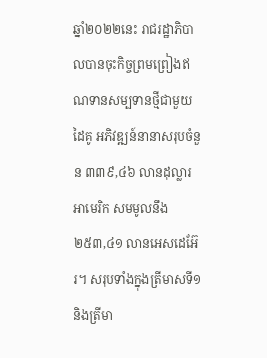ឆ្នាំ២០២២នេះ រាជរដ្ឋាភិបាលបានចុះកិច្ចព្រមព្រៀងឥណទានសម្បទានថ្មីជាមួយដៃគូ អភិវឌ្ឍន៍នានាសរុបចំនួន ៣៣៩,៤៦ លានដុល្លារអាមេរិក សមមូលនឹង ២៥៣,៤១ លានអេសដេអ៊ែរ។ សរុបទាំងក្នុងត្រីមាសទី១ និងត្រីមា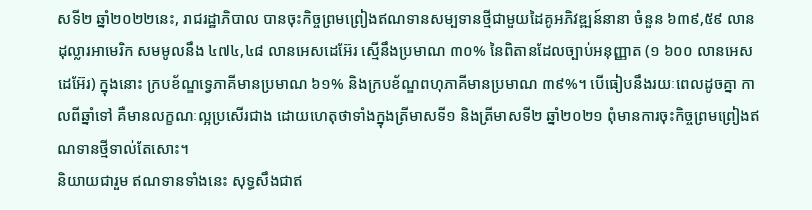សទី២ ឆ្នាំ២០២២នេះ, រាជរដ្ឋាភិបាល បានចុះកិច្ចព្រមព្រៀងឥណទានសម្បទានថ្មីជាមួយដៃគូអភិវឌ្ឍន៍នានា ចំនួន ៦៣៩,៥៩ លានដុល្លារអាមេរិក សមមូលនឹង ៤៧៤,៤៨ លានអេសដេអ៊ែរ ស្មើនឹងប្រមាណ ៣០% នៃពិតានដែលច្បាប់អនុញ្ញាត (១ ៦០០ លានអេសដេអ៊ែរ) ក្នុងនោះ ក្របខ័ណ្ឌទ្វេភាគីមានប្រមាណ ៦១% និងក្របខ័ណ្ឌពហុភាគីមានប្រមាណ ៣៩%។ បើធៀបនឹងរយៈពេលដូចគ្នា កាលពីឆ្នាំទៅ គឺមានលក្ខណៈល្អប្រសើរជាង ដោយហេតុថាទាំងក្នុងត្រីមាសទី១ និងត្រីមាសទី២ ឆ្នាំ២០២១ ពុំមានការចុះកិច្ចព្រមព្រៀងឥណទានថ្មីទាល់តែសោះ។
និយាយជារួម ឥណទានទាំងនេះ សុទ្ធសឹងជាឥ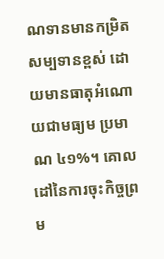ណទានមានកម្រិតសម្បទានខ្ពស់ ដោយមានធាតុអំណោយជាមធ្យម ប្រមាណ ៤១%។ គោលដៅនៃការចុះកិច្ចព្រម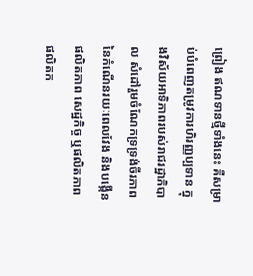ព្រៀង ឥណទានថ្មីទាំងនេះ គឺសម្រាប់បំពេញតម្រូវការហិរញ្ញប្បទាន ក្នុងវិស័យអាទិភាពរបស់រាជរដ្ឋាភិបាល សំដៅរួមចំណែកទ្រទ្រង់ចីរភាពនៃកំណើនរយៈពេលវែង និងបង្កើនផលិតភាព សេដ្ឋកិច្ច ឬផលិតភាពផលិតក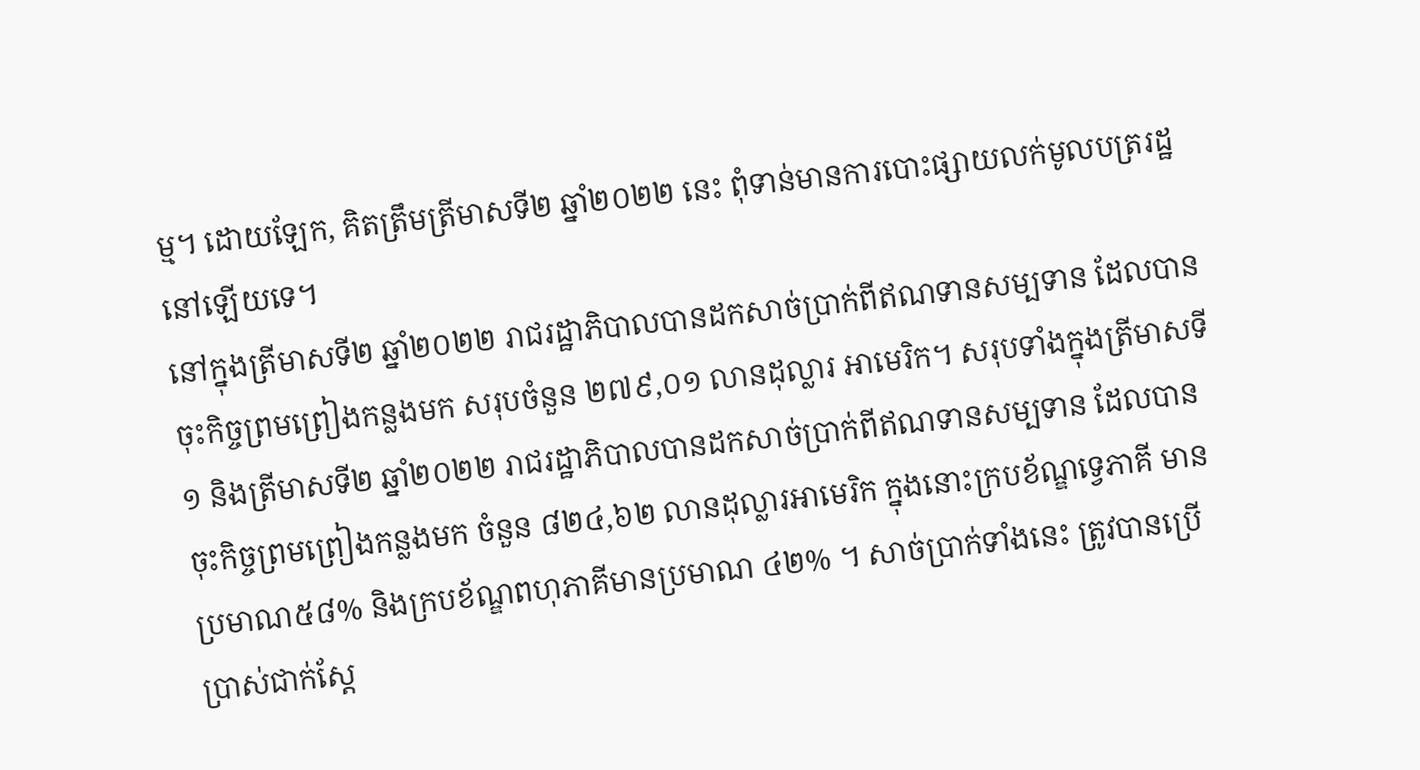ម្ម។ ដោយឡែក, គិតត្រឹមត្រីមាសទី២ ឆ្នាំ២០២២ នេះ ពុំទាន់មានការបោះផ្សាយលក់មូលបត្ររដ្ឋនៅឡើយទេ។
នៅក្នុងត្រីមាសទី២ ឆ្នាំ២០២២ រាជរដ្ឋាភិបាលបានដកសាច់ប្រាក់ពីឥណទានសម្បទាន ដែលបានចុះកិច្ចព្រមព្រៀងកន្លងមក សរុបចំនួន ២៧៩,០១ លានដុល្លារ អាមេរិក។ សរុបទាំងក្នុងត្រីមាសទី១ និងត្រីមាសទី២ ឆ្នាំ២០២២ រាជរដ្ឋាភិបាលបានដកសាច់ប្រាក់ពីឥណទានសម្បទាន ដែលបានចុះកិច្ចព្រមព្រៀងកន្លងមក ចំនួន ៨២៤,៦២ លានដុល្លារអាមេរិក ក្នុងនោះក្របខ័ណ្ឌទ្វេភាគី មានប្រមាណ៥៨% និងក្របខ័ណ្ឌពហុភាគីមានប្រមាណ ៤២% ។ សាច់ប្រាក់ទាំងនេះ ត្រូវបានប្រើប្រាស់ជាក់ស្តែ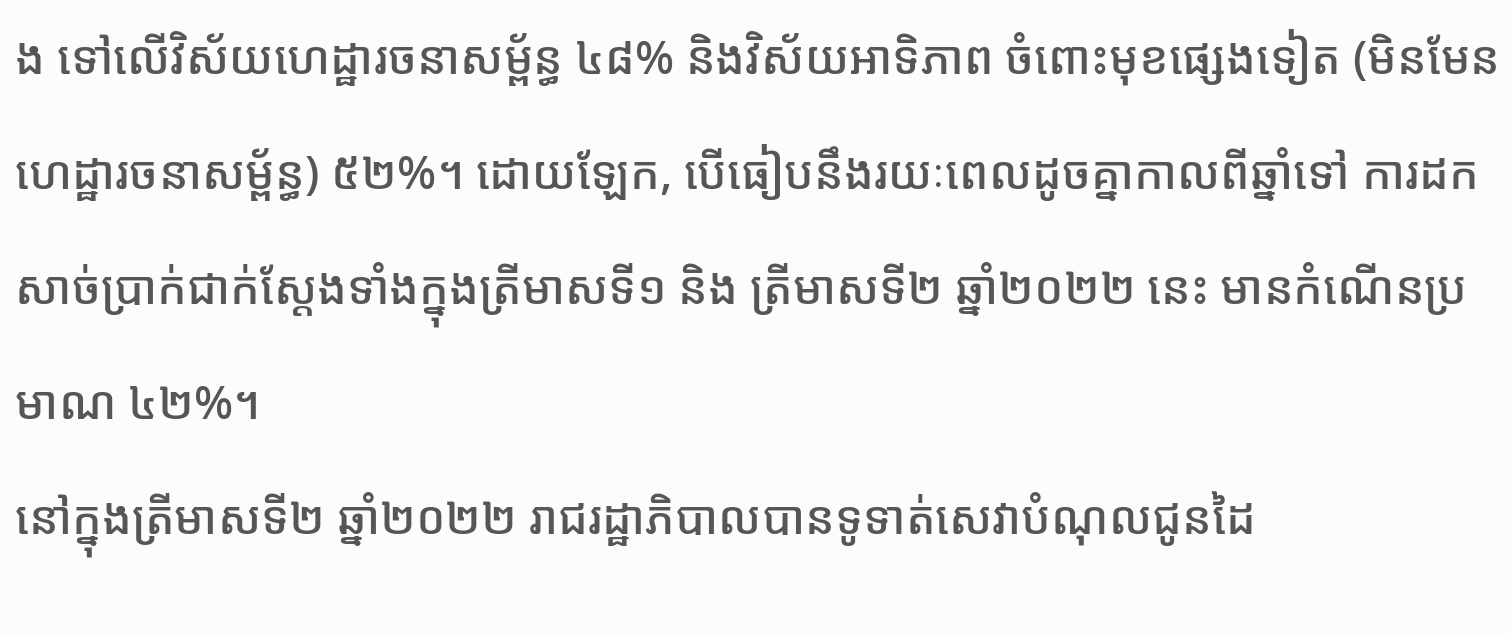ង ទៅលើវិស័យហេដ្ឋារចនាសម្ព័ន្ធ ៤៨% និងវិស័យអាទិភាព ចំពោះមុខផ្សេងទៀត (មិនមែនហេដ្ឋារចនាសម្ព័ន្ធ) ៥២%។ ដោយឡែក, បើធៀបនឹងរយៈពេលដូចគ្នាកាលពីឆ្នាំទៅ ការដកសាច់ប្រាក់ជាក់ស្តែងទាំងក្នុងត្រីមាសទី១ និង ត្រីមាសទី២ ឆ្នាំ២០២២ នេះ មានកំណើនប្រមាណ ៤២%។
នៅក្នុងត្រីមាសទី២ ឆ្នាំ២០២២ រាជរដ្ឋាភិបាលបានទូទាត់សេវាបំណុលជូនដៃ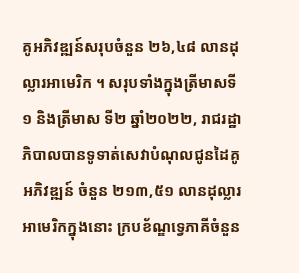គូអភិវឌ្ឍន៍សរុបចំនួន ២៦,៤៨ លានដុល្លារអាមេរិក ។ សរុបទាំងក្នុងត្រីមាសទី១ និងត្រីមាស ទី២ ឆ្នាំ២០២២, រាជរដ្ឋាភិបាលបានទូទាត់សេវាបំណុលជូនដៃគូអភិវឌ្ឍន៍ ចំនួន ២១៣,៥១ លានដុល្លារអាមេរិកក្នុងនោះ ក្របខ័ណ្ឌទ្វេភាគីចំនួន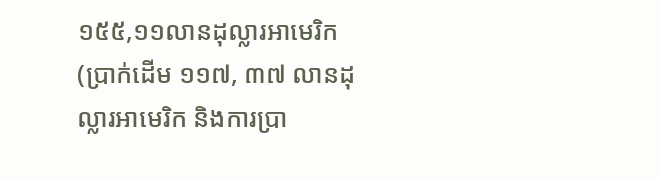១៥៥,១១លានដុល្លារអាមេរិក (ប្រាក់ដើម ១១៧, ៣៧ លានដុល្លារអាមេរិក និងការប្រា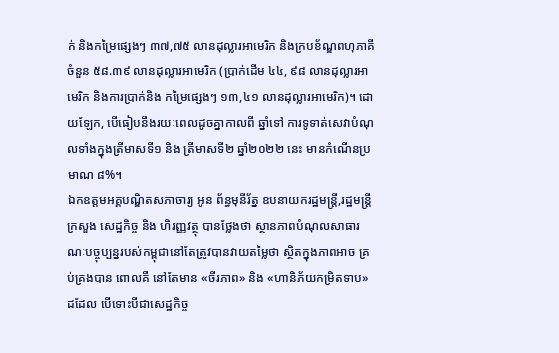ក់ និងកម្រៃផ្សេងៗ ៣៧,៧៥ លានដុល្លារអាមេរិក និងក្របខ័ណ្ឌពហុភាគីចំនួន ៥៨.៣៩ លានដុល្លារអាមេរិក (ប្រាក់ដើម ៤៤, ៩៨ លានដុល្លារអាមេរិក និងការប្រាក់និង កម្រៃផ្សេងៗ ១៣,៤១ លានដុល្លារអាមេរិក)។ ដោយឡែក, បើធៀបនឹងរយៈពេលដូចគ្នាកាលពី ឆ្នាំទៅ ការទូទាត់សេវាបំណុលទាំងក្នុងត្រីមាសទី១ និង ត្រីមាសទី២ ឆ្នាំ២០២២ នេះ មានកំណើនប្រមាណ ៨%។
ឯកឧត្តមអគ្គបណ្ឌិតសភាចារ្យ អូន ព័ន្ធមុនីរ័ត្ន ឧបនាយករដ្ឋមន្ត្រី,រដ្ឋមន្រ្តីក្រសួង សេដ្ឋកិច្ច និង ហិរញ្ញវត្ថុ បានថ្លែងថា ស្ថានភាពបំណុលសាធារណៈបច្ចុប្បន្នរបស់កម្ពុជានៅតែត្រូវបានវាយតម្លៃថា ស្ថិតក្នុងភាពអាច គ្រប់គ្រងបាន ពោលគឺ នៅតែមាន «ចីរភាព» និង «ហានិភ័យកម្រិតទាប» ដដែល បើទោះបីជាសេដ្ឋកិច្ច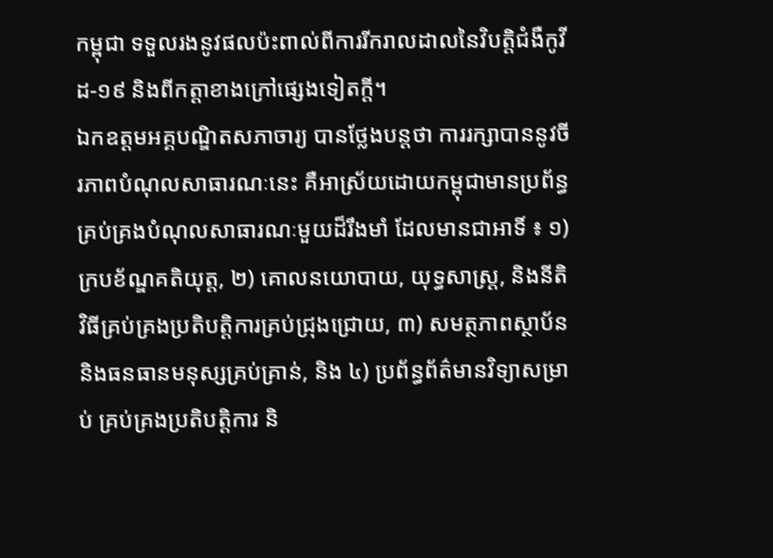កម្ពុជា ទទួលរងនូវផលប៉ះពាល់ពីការរីករាលដាលនៃវិបត្តិជំងឺកូវីដ-១៩ និងពីកត្តាខាងក្រៅផ្សេងទៀតក្តី។
ឯកឧត្តមអគ្គបណ្ឌិតសភាចារ្យ បានថ្លែងបន្តថា ការរក្សាបាននូវចីរភាពបំណុលសាធារណៈនេះ គឺអាស្រ័យដោយកម្ពុជាមានប្រព័ន្ធគ្រប់គ្រងបំណុលសាធារណៈមួយដ៏រឹងមាំ ដែលមានជាអាទិ៍ ៖ ១) ក្របខ័ណ្ឌគតិយុត្ត, ២) គោលនយោបាយ, យុទ្ធសាស្រ្ត, និងនីតិវិធីគ្រប់គ្រងប្រតិបត្តិការគ្រប់ជ្រុងជ្រោយ, ៣) សមត្ថភាពស្ថាប័ន និងធនធានមនុស្សគ្រប់គ្រាន់, និង ៤) ប្រព័ន្ធព័ត៌មានវិទ្យាសម្រាប់ គ្រប់គ្រងប្រតិបត្តិការ និ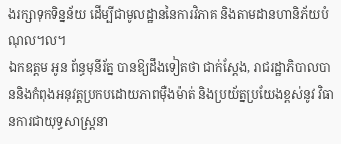ងរក្សាទុកទិន្នន័យ ដើម្បីជាមូលដ្ឋាននៃការវិភាគ និងតាមដានហានិភ័យបំណុល។ល។
ឯកឧត្តម អូន ព័ន្ធមុនីរ័ត្ន បានឱ្យដឹងទៀតថា ជាក់ស្តែង, រាជរដ្ឋាភិបាលបាននិងកំពុងអនុវត្តប្រកបដោយភាពម៉ឺងម៉ាត់ និងប្រយ័ត្នប្រយែងខ្ពស់នូវ វិធានការជាយុទ្ធសាស្ត្រនា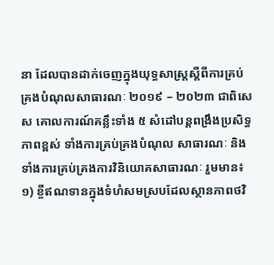នា ដែលបានដាក់ចេញក្នុងយុទ្ធសាស្ត្រស្តីពីការគ្រប់គ្រងបំណុលសាធារណៈ ២០១៩ – ២០២៣ ជាពិសេស គោលការណ៍គន្លឹះទាំង ៥ សំដៅបន្តពង្រឹងប្រសិទ្ធភាពខ្ពស់ ទាំងការគ្រប់គ្រងបំណុល សាធារណៈ និងទាំងការគ្រប់គ្រងការវិនិយោគសាធារណៈ រួមមាន៖
១) ខ្ចីឥណទានក្នុងទំហំសមស្របដែលស្ថានភាពថវិ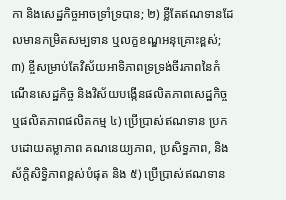កា និងសេដ្ឋកិច្ចអាចទ្រាំទ្របាន; ២) ខ្លីតែឥណទានដែលមានកម្រិតសម្បទាន ឬលក្ខខណ្ឌអនុគ្រោះខ្ពស់; ៣) ខ្ចីសម្រាប់តែវិស័យអាទិភាពទ្រទ្រង់ចីរភាពនៃកំណើនសេដ្ឋកិច្ច និងវិស័យបង្កើនផលិតភាពសេដ្ឋកិច្ចឬផលិតភាពផលិតកម្ម ៤) ប្រើប្រាស់ឥណទាន ប្រកបដោយតម្លាភាព គណនេយ្យភាព, ប្រសិទ្ធភាព, និងស័ក្តិសិទ្ធិភាពខ្ពស់បំផុត និង ៥) ប្រើប្រាស់ឥណទាន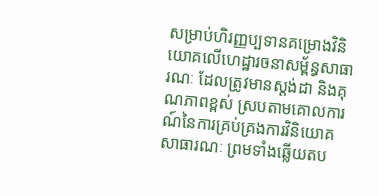សម្រាប់ហិរញ្ញប្បទានគម្រោងវិនិយោគលើហេដ្ឋារចនាសម្ព័ន្ធសាធារណៈ ដែលត្រូវមានស្តង់ដា និងគុណភាពខ្ពស់ ស្របតាមគោលការណ៍នៃការគ្រប់គ្រងការវិនិយោគសាធារណៈ ព្រមទាំងឆ្លើយតប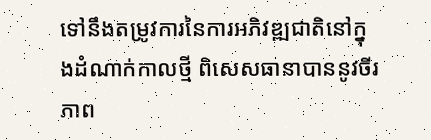ទៅនឹងតម្រូវការនៃការអភិវឌ្ឍជាតិនៅក្នុងដំណាក់កាលថ្មី ពិសេសធានាបាននូវចីរភាព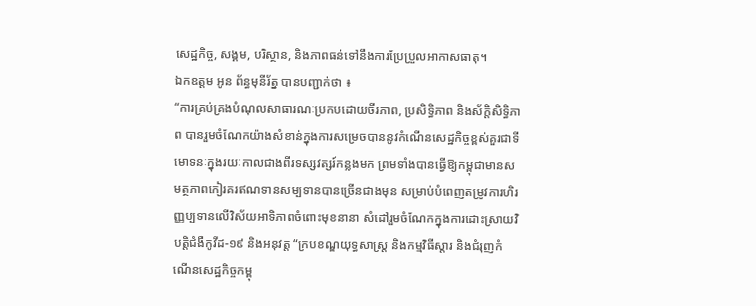សេដ្ឋកិច្ច, សង្គម, បរិស្ថាន, និងភាពធន់ទៅនឹងការប្រែប្រួលអាកាសធាតុ។
ឯកឧត្តម អូន ព័ន្ធមុនីរ័ត្ន បានបញ្ជាក់ថា ៖
“ការគ្រប់គ្រងបំណុលសាធារណៈប្រកបដោយចីរភាព, ប្រសិទ្ធិភាព និងស័ក្តិសិទ្ធិភាព បានរួមចំណែកយ៉ាងសំខាន់ក្នុងការសម្រេចបាននូវកំណើនសេដ្ឋកិច្ចខ្ពស់គួរជាទីមោទនៈក្នុងរយៈកាលជាងពីរទស្សវត្សរ៍កន្លងមក ព្រមទាំងបានធ្វើឱ្យកម្ពុជាមានសមត្ថភាពកៀរគរឥណទានសម្បទានបានច្រើនជាងមុន សម្រាប់បំពេញតម្រូវការហិរញ្ញប្បទានលើវិស័យអាទិភាពចំពោះមុខនានា សំដៅរួមចំណែកក្នុងការដោះស្រាយវិបត្តិជំងឺកូវីដ-១៩ និងអនុវត្ត “ក្របខណ្ឌយុទ្ធសាស្ត្រ និងកម្មវិធីស្តារ និងជំរុញកំណើនសេដ្ឋកិច្ចកម្ពុ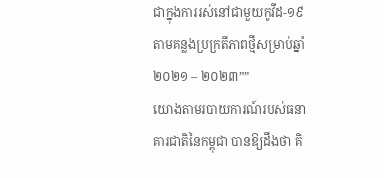ជាក្នុងការរស់នៅជាមួយកូវីដ-១៩ តាមគន្លងប្រក្រតីភាពថ្មីសម្រាប់ឆ្នាំ២០២១ – ២០២៣””
យោងតាមរបាយការណ៍របស់ធនាគារជាតិនៃកម្ពុជា បានឱ្យដឹងថា គិ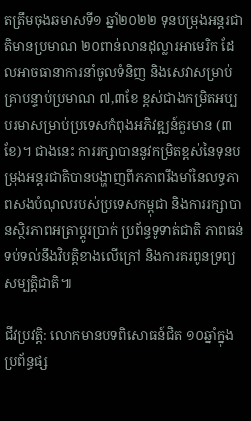តត្រឹមចុងឆមាសទី១ ឆ្នាំ២០២២ ទុនបម្រុងអន្តរជាតិមានប្រមាណ ២០ពាន់លានដុល្លារអាមេរិក ដែលអាចធានាការនាំចូលទំនិញ និងសេវាសម្រាប់គ្រាបន្ទាប់ប្រមាណ ៧,៣ខែ ខ្ពស់ជាងកម្រិតអប្បបរមាសម្រាប់ប្រទេសកំពុងអភិវឌ្ឍន៍គួរមាន (៣ខែ)។ ជាងនេះ ការរក្សាបាននូវកម្រិតខ្ពស់នៃទុនបម្រុងអន្តរជាតិបានបង្ហាញពីភភាពរឹងមាំនៃលទ្ធភាពសងបំណុលរបស់ប្រទេសកម្ពុជា និងការរក្សាបានស្ថិរភាពអត្រាប្តូរប្រាក់ ប្រព័ន្ធទូទាត់ជាតិ ភាពធន់ទប់ទល់នឹងវិបត្តិខាងលើក្រៅ និងការគរពូនទ្រព្យសម្បត្តិជាតិ៕

ជីវប្រវត្តិ: លោកមានបទពិសោធន៍ជិត ១០ឆ្នាំក្នុងប្រព័ន្ធផ្ស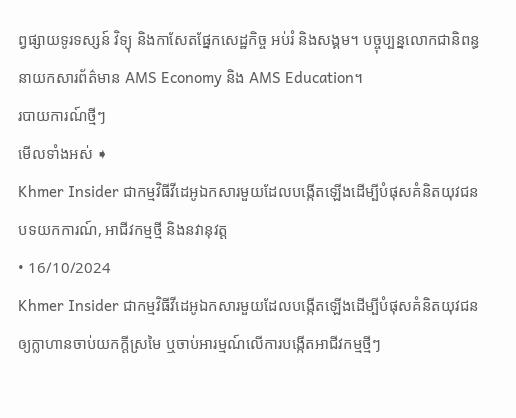ព្វផ្សាយទូរទស្សន៍ វិទ្យុ និងកាសែតផ្នែកសេដ្ឋកិច្ច អប់រំ និងសង្គម។ បច្ចុប្បន្នលោកជានិពន្ធនាយកសារព័ត៌មាន AMS Economy និង AMS Education។
របាយការណ៍ថ្មីៗ
មើលទាំងអស់ ➧
Khmer Insider ជាកម្មវិធីវីដេអូឯកសារមួយដែលបង្កើតឡើងដើម្បីបំផុសគំនិតយុវជន
បទយកការណ៍, អាជីវកម្មថ្មី និងនវានុវត្ត
• 16/10/2024
Khmer Insider ជាកម្មវិធីវីដេអូឯកសារមួយដែលបង្កើតឡើងដើម្បីបំផុសគំនិតយុវជនឲ្យក្លាហានចាប់យកក្តីស្រមៃ ឬចាប់អារម្មណ៍លើការបង្កើតអាជីវកម្មថ្មីៗ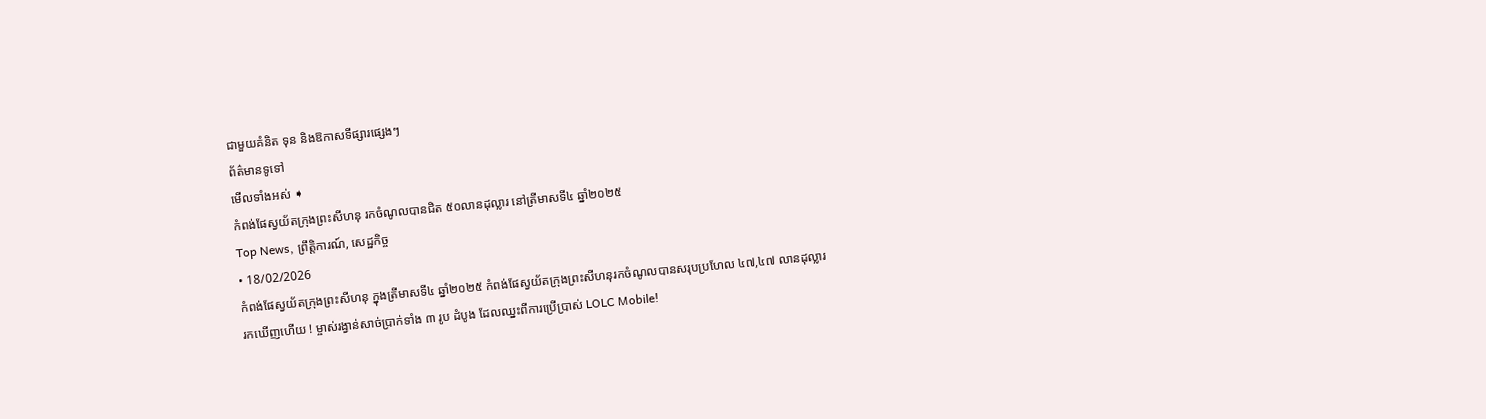ជាមួយគំនិត ទុន និងឱកាសទីផ្សារផ្សេងៗ
ព័ត៌មានទូទៅ
មើលទាំងអស់ ➧
កំពង់ផែស្វយ័តក្រុងព្រះសីហនុ រកចំណូលបានជិត ៥០លានដុល្លារ នៅត្រីមាសទី៤ ឆ្នាំ២០២៥
Top News, ព្រឹត្តិការណ៍, សេដ្ឋកិច្ច
• 18/02/2026
កំពង់ផែស្វយ័តក្រុងព្រះសីហនុ ក្នុងត្រីមាសទី៤ ឆ្នាំ២០២៥ កំពង់ផែស្វយ័តក្រុងព្រះសីហនុរកចំណូលបានសរុបប្រហែល ៤៧,៤៧ លានដុល្លារ
រកឃើញហើយ ! ម្ចាស់រង្វាន់សាច់ប្រាក់ទាំង ៣ រូប ដំបូង ដែលឈ្នះពីការប្រើប្រាស់ LOLC Mobile!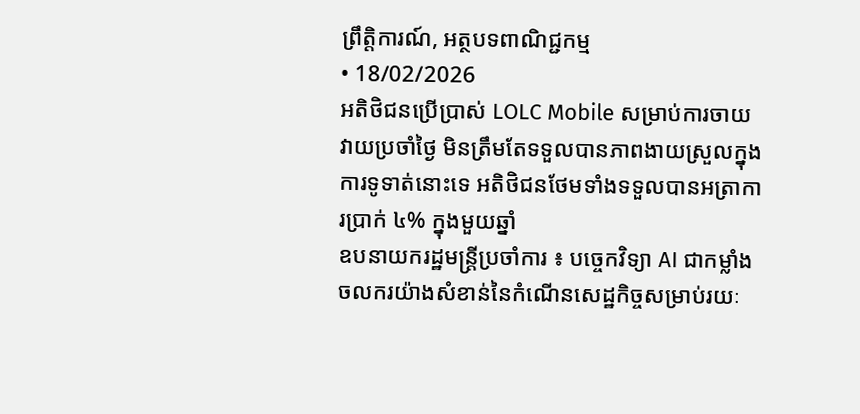ព្រឹត្តិការណ៍, អត្ថបទពាណិជ្ជកម្ម
• 18/02/2026
អតិថិជនប្រើប្រាស់ LOLC Mobile សម្រាប់ការចាយវាយប្រចាំថ្ងៃ មិនត្រឹមតែទទួលបានភាពងាយស្រួលក្នុងការទូទាត់នោះទេ អតិថិជនថែមទាំងទទួលបានអត្រាការប្រាក់ ៤% ក្នុងមួយឆ្នាំ
ឧបនាយករដ្ឋមន្ត្រីប្រចាំការ ៖ បច្ចេកវិទ្យា AI ជាកម្លាំងចលករយ៉ាងសំខាន់នៃកំណើនសេដ្ឋកិច្ចសម្រាប់រយៈ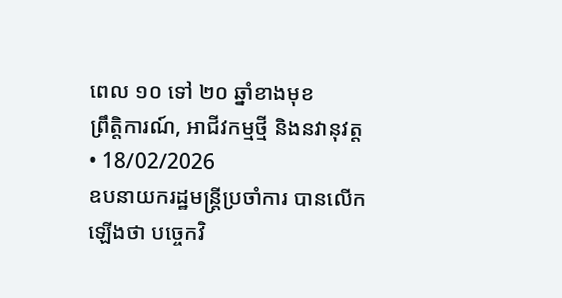ពេល ១០ ទៅ ២០ ឆ្នាំខាងមុខ
ព្រឹត្តិការណ៍, អាជីវកម្មថ្មី និងនវានុវត្ត
• 18/02/2026
ឧបនាយករដ្ឋមន្ត្រីប្រចាំការ បានលើកឡើងថា បច្ចេកវិ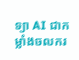ទ្យា AI ជាកម្លាំងចលករ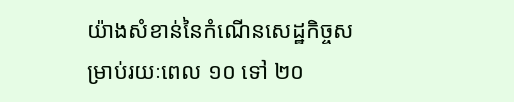យ៉ាងសំខាន់នៃកំណើនសេដ្ឋកិច្ចសម្រាប់រយៈពេល ១០ ទៅ ២០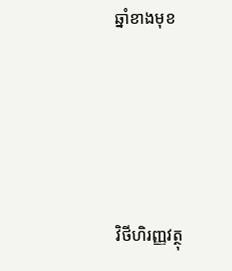ឆ្នាំខាងមុខ




វិថីហិរញ្ញវត្ថុ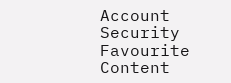Account
Security
Favourite Content